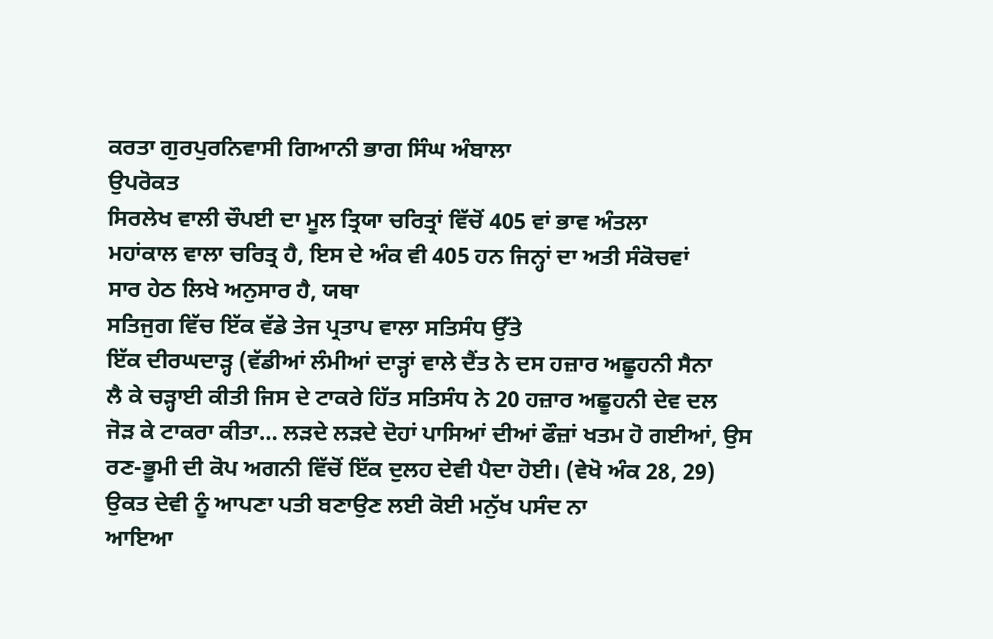ਕਰਤਾ ਗੁਰਪੁਰਨਿਵਾਸੀ ਗਿਆਨੀ ਭਾਗ ਸਿੰਘ ਅੰਬਾਲਾ
ਉਪਰੋਕਤ
ਸਿਰਲੇਖ ਵਾਲੀ ਚੌਪਈ ਦਾ ਮੂਲ ਤ੍ਰਿਯਾ ਚਰਿਤ੍ਰਾਂ ਵਿੱਚੋਂ 405 ਵਾਂ ਭਾਵ ਅੰਤਲਾ
ਮਹਾਂਕਾਲ ਵਾਲਾ ਚਰਿਤ੍ਰ ਹੈ, ਇਸ ਦੇ ਅੰਕ ਵੀ 405 ਹਨ ਜਿਨ੍ਹਾਂ ਦਾ ਅਤੀ ਸੰਕੋਚਵਾਂ
ਸਾਰ ਹੇਠ ਲਿਖੇ ਅਨੁਸਾਰ ਹੈ, ਯਥਾ
ਸਤਿਜੁਗ ਵਿੱਚ ਇੱਕ ਵੱਡੇ ਤੇਜ ਪ੍ਰਤਾਪ ਵਾਲਾ ਸਤਿਸੰਧ ਉੱਤੇ
ਇੱਕ ਦੀਰਘਦਾੜ੍ਹ (ਵੱਡੀਆਂ ਲੰਮੀਆਂ ਦਾੜ੍ਹਾਂ ਵਾਲੇ ਦੈਂਤ ਨੇ ਦਸ ਹਜ਼ਾਰ ਅਛੂਹਨੀ ਸੈਨਾ
ਲੈ ਕੇ ਚੜ੍ਹਾਈ ਕੀਤੀ ਜਿਸ ਦੇ ਟਾਕਰੇ ਹਿੱਤ ਸਤਿਸੰਧ ਨੇ 20 ਹਜ਼ਾਰ ਅਛੂਹਨੀ ਦੇਵ ਦਲ
ਜੋੜ ਕੇ ਟਾਕਰਾ ਕੀਤਾ… ਲੜਦੇ ਲੜਦੇ ਦੋਹਾਂ ਪਾਸਿਆਂ ਦੀਆਂ ਫੌਜ਼ਾਂ ਖਤਮ ਹੋ ਗਈਆਂ, ਉਸ
ਰਣ-ਭੂਮੀ ਦੀ ਕੋਪ ਅਗਨੀ ਵਿੱਚੋਂ ਇੱਕ ਦੁਲਹ ਦੇਵੀ ਪੈਦਾ ਹੋਈ। (ਵੇਖੋ ਅੰਕ 28, 29)
ਉਕਤ ਦੇਵੀ ਨੂੰ ਆਪਣਾ ਪਤੀ ਬਣਾਉਣ ਲਈ ਕੋਈ ਮਨੁੱਖ ਪਸੰਦ ਨਾ
ਆਇਆ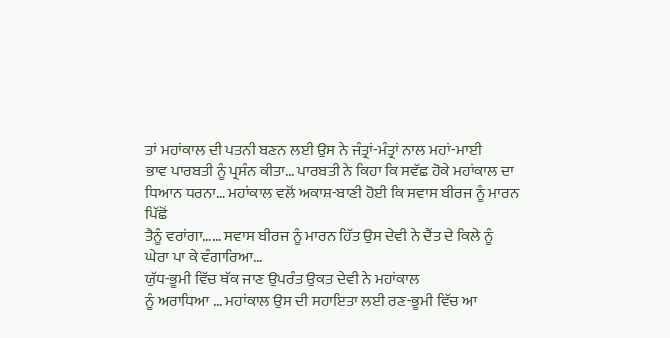ਤਾਂ ਮਹਾਂਕਾਲ ਦੀ ਪਤਨੀ ਬਣਨ ਲਈ ਉਸ ਨੇ ਜੰਤ੍ਰਾਂ-ਮੰਤ੍ਰਾਂ ਨਾਲ ਮਹਾਂ-ਮਾਈ
ਭਾਵ ਪਾਰਬਤੀ ਨੂੰ ਪ੍ਰਸੰਨ ਕੀਤਾ… ਪਾਰਬਤੀ ਨੇ ਕਿਹਾ ਕਿ ਸਵੱਛ ਹੋਕੇ ਮਹਾਂਕਾਲ ਦਾ
ਧਿਆਨ ਧਰਨਾ… ਮਹਾਂਕਾਲ ਵਲੋਂ ਅਕਾਸ਼-ਬਾਣੀ ਹੋਈ ਕਿ ਸਵਾਸ ਬੀਰਜ ਨੂੰ ਮਾਰਨ ਪਿੱਛੋਂ
ਤੈਨੂੰ ਵਰਾਂਗਾ…… ਸਵਾਸ ਬੀਰਜ ਨੂੰ ਮਾਰਨ ਹਿੱਤ ਉਸ ਦੇਵੀ ਨੇ ਦੈਂਤ ਦੇ ਕਿਲੇ ਨੂੰ
ਘੇਰਾ ਪਾ ਕੇ ਵੰਗਾਰਿਆ…
ਯੁੱਧ-ਭੂਮੀ ਵਿੱਚ ਥੱਕ ਜਾਣ ਉਪਰੰਤ ਉਕਤ ਦੇਵੀ ਨੇ ਮਹਾਂਕਾਲ
ਨੂੰ ਅਰਾਧਿਆ … ਮਹਾਂਕਾਲ ਉਸ ਦੀ ਸਹਾਇਤਾ ਲਈ ਰਣ-ਭੂਮੀ ਵਿੱਚ ਆ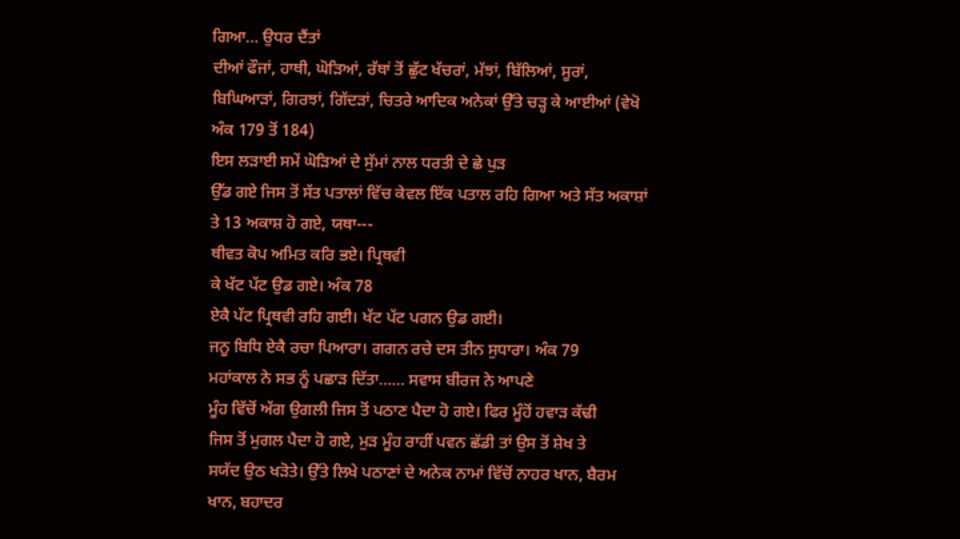ਗਿਆ… ਉਧਰ ਦੈਂਤਾਂ
ਦੀਆਂ ਫੌਜਾਂ, ਹਾਥੀ, ਘੋੜਿਆਂ, ਰੱਥਾਂ ਤੋਂ ਛੁੱਟ ਖੱਚਰਾਂ, ਮੱਝਾਂ, ਬਿੱਲਿਆਂ, ਸੂਰਾਂ,
ਬਿਘਿਆੜਾਂ, ਗਿਰਝਾਂ, ਗਿੱਦੜਾਂ, ਚਿਤਰੇ ਆਦਿਕ ਅਨੇਕਾਂ ਉੱਤੇ ਚੜ੍ਹ ਕੇ ਆਈਆਂ (ਵੇਖੋ
ਅੰਕ 179 ਤੋਂ 184)
ਇਸ ਲੜਾਈ ਸਮੇਂ ਘੋੜਿਆਂ ਦੇ ਸੁੱਮਾਂ ਨਾਲ ਧਰਤੀ ਦੇ ਛੇ ਪੁੜ
ਉੱਡ ਗਏ ਜਿਸ ਤੋਂ ਸੱਤ ਪਤਾਲਾਂ ਵਿੱਚ ਕੇਵਲ ਇੱਕ ਪਤਾਲ ਰਹਿ ਗਿਆ ਅਤੇ ਸੱਤ ਅਕਾਸ਼ਾਂ
ਤੇ 13 ਅਕਾਸ਼ ਹੋ ਗਏ, ਯਥਾ---
ਥੀਵਤ ਕੋਪ ਅਮਿਤ ਕਰਿ ਭਏ। ਪ੍ਰਿਥਵੀ
ਕੇ ਖੱਟ ਪੱਟ ਉਡ ਗਏ। ਅੰਕ 78
ਏਕੈ ਪੱਟ ਪ੍ਰਿਥਵੀ ਰਹਿ ਗਈ। ਖੱਟ ਪੱਟ ਪਗਨ ਉਡ ਗਈ।
ਜਨੂ ਬਿਧਿ ਏਕੈ ਰਚਾ ਪਿਆਰਾ। ਗਗਨ ਰਚੇ ਦਸ ਤੀਨ ਸੁਧਾਰਾ। ਅੰਕ 79
ਮਹਾਂਕਾਲ ਨੇ ਸਭ ਨੂੰ ਪਛਾੜ ਦਿੱਤਾ…… ਸਵਾਸ ਬੀਰਜ ਨੇ ਆਪਣੇ
ਮੂੰਹ ਵਿੱਚੋਂ ਅੱਗ ਉਗਲੀ ਜਿਸ ਤੋਂ ਪਠਾਣ ਪੈਦਾ ਹੋ ਗਏ। ਫਿਰ ਮੂੰਹੋਂ ਹਵਾੜ ਕੱਢੀ
ਜਿਸ ਤੋਂ ਮੁਗਲ ਪੈਦਾ ਹੋ ਗਏ, ਮੁੜ ਮੂੰਹ ਰਾਹੀਂ ਪਵਨ ਛੱਡੀ ਤਾਂ ਉਸ ਤੋਂ ਸ਼ੇਖ ਤੇ
ਸਯੱਦ ਉਠ ਖੜੋਤੇ। ਉੱਤੇ ਲਿਖੇ ਪਠਾਣਾਂ ਦੇ ਅਨੇਕ ਨਾਮਾਂ ਵਿੱਚੋਂ ਨਾਹਰ ਖਾਨ, ਬੈਰਮ
ਖਾਨ, ਬਹਾਦਰ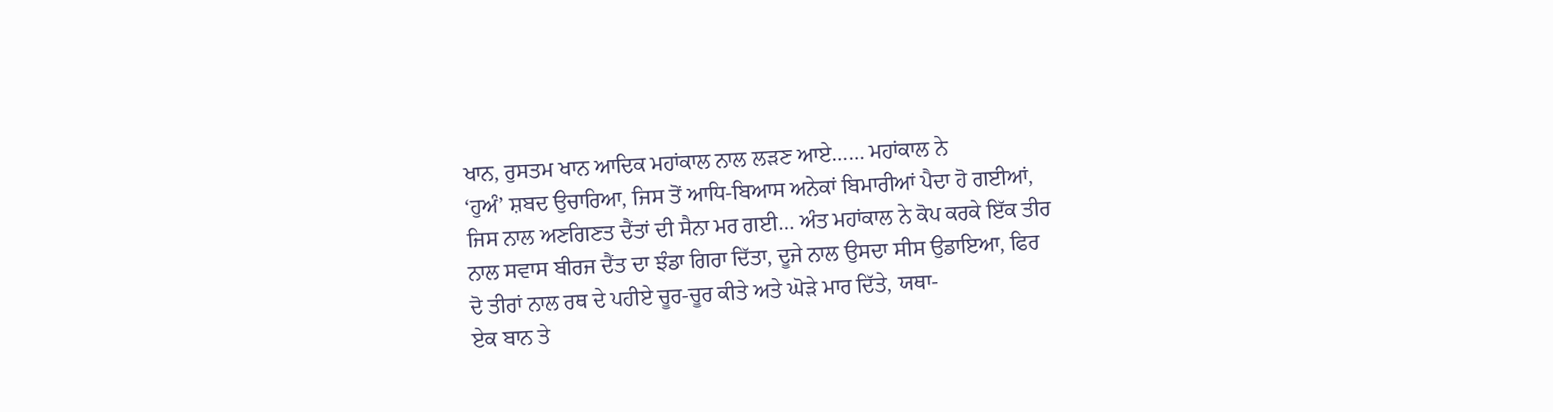ਖਾਨ, ਰੁਸਤਮ ਖਾਨ ਆਦਿਕ ਮਹਾਂਕਾਲ ਨਾਲ ਲੜਣ ਆਏ…… ਮਹਾਂਕਾਲ ਨੇ
‘ਹੁਅੰ’ ਸ਼ਬਦ ਉਚਾਰਿਆ, ਜਿਸ ਤੋਂ ਆਧਿ-ਬਿਆਸ ਅਨੇਕਾਂ ਬਿਮਾਰੀਆਂ ਪੈਦਾ ਹੋ ਗਈਆਂ,
ਜਿਸ ਨਾਲ ਅਣਗਿਣਤ ਦੈਂਤਾਂ ਦੀ ਸੈਨਾ ਮਰ ਗਈ… ਅੰਤ ਮਹਾਂਕਾਲ ਨੇ ਕੋਪ ਕਰਕੇ ਇੱਕ ਤੀਰ
ਨਾਲ ਸਵਾਸ ਬੀਰਜ ਦੈਂਤ ਦਾ ਝੰਡਾ ਗਿਰਾ ਦਿੱਤਾ, ਦੂਜੇ ਨਾਲ ਉਸਦਾ ਸੀਸ ਉਡਾਇਆ, ਫਿਰ
ਦੋ ਤੀਰਾਂ ਨਾਲ ਰਥ ਦੇ ਪਹੀਏ ਚੂਰ-ਚੂਰ ਕੀਤੇ ਅਤੇ ਘੋੜੇ ਮਾਰ ਦਿੱਤੇ, ਯਥਾ-
ਏਕ ਬਾਨ ਤੇ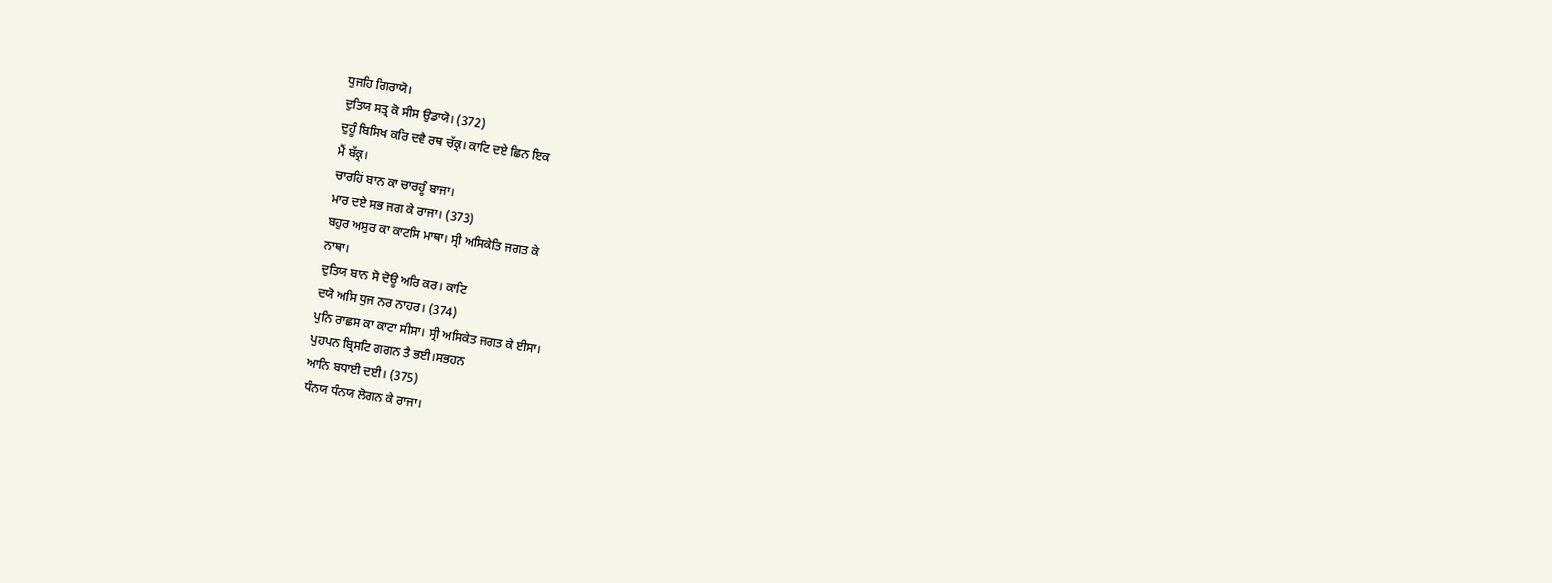ਧੁਜਹਿ ਗਿਰਾਯੋ।
ਦੁਤਿਯ ਸਤ੍ਰ ਕੋ ਸੀਸ ਉਡਾਯੋ। (372)
ਦੁਹੂੰ ਬਿਸਿਖ ਕਰਿ ਦਵੈ ਰਥ ਚੱਕ੍ਰ। ਕਾਟਿ ਦਏ ਛਿਨ ਇਕ
ਮੈਂ ਬੱਕ੍ਰ।
ਚਾਰਹਿਂ ਬਾਨ ਕਾ ਚਾਰਹੂੰ ਬਾਜਾ।
ਮਾਰ ਦਏ ਸਭ ਜਗ ਕੇ ਰਾਜਾ। (373)
ਬਹੁਰ ਅਸੁਰ ਕਾ ਕਾਟਸਿ ਮਾਥਾ। ਸ੍ਰੀ ਅਸਿਕੇਤਿ ਜਗਤ ਕੇ
ਨਾਥਾ।
ਦੁਤਿਯ ਬਾਨ ਸੋ ਦੋਊ ਅਰਿ ਕਰ। ਕਾਟਿ
ਦਯੋ ਅਸਿ ਧੁਜ ਨਰ ਨਾਹਰ। (374)
ਪੁਨਿ ਰਾਛਸ ਕਾ ਕਾਟਾ ਸੀਸਾ। ਸ੍ਰੀ ਅਸਿਕੇਤ ਜਗਤ ਕੇ ਈਸਾ।
ਪੁਹਪਨ ਬ੍ਰਿਸਟਿ ਗਗਨ ਤੈ ਭਈ।ਸਭਹਨ
ਆਨਿ ਬਧਾਈ ਦਈ। (375)
ਧੰਨਯ ਧੰਨਯ ਲੋਗਨ ਕੇ ਰਾਜਾ।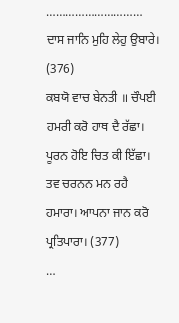…………………………
ਦਾਸ ਜਾਨਿ ਮੁਹਿ ਲੇਹੁ ਉਬਾਰੇ। (376)
ਕਬਯੋ ਵਾਚ ਬੇਨਤੀ ॥ ਚੌਪਈ
ਹਮਰੀ ਕਰੋ ਹਾਥ ਦੈ ਰੱਛਾ। ਪੂਰਨ ਹੋਇ ਚਿਤ ਕੀ ਇੱਛਾ।
ਤਵ ਚਰਨਨ ਮਨ ਰਹੈ ਹਮਾਰਾ। ਆਪਨਾ ਜਾਨ ਕਰੋ ਪ੍ਰਤਿਪਾਰਾ। (377)
…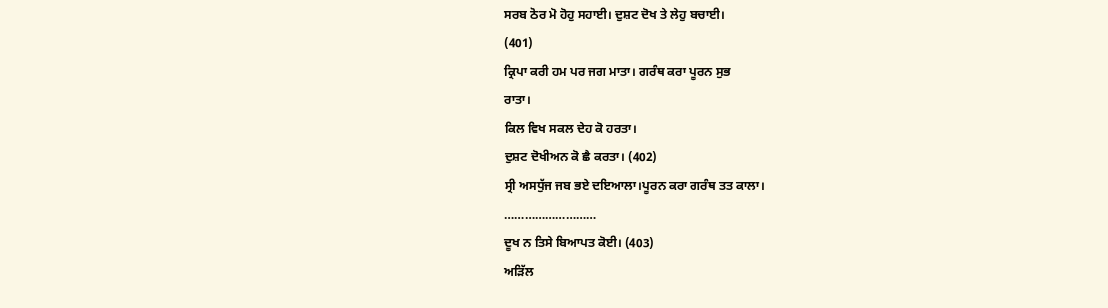ਸਰਬ ਠੋਰ ਮੋ ਹੋਹੁ ਸਹਾਈ। ਦੁਸ਼ਟ ਦੋਖ ਤੇ ਲੇਹੁ ਬਚਾਈ।
(401)
ਕ੍ਰਿਪਾ ਕਰੀ ਹਮ ਪਰ ਜਗ ਮਾਤਾ। ਗਰੰਥ ਕਰਾ ਪੂਰਨ ਸੁਭ
ਰਾਤਾ।
ਕਿਲ ਵਿਖ ਸਕਲ ਦੇਹ ਕੋ ਹਰਤਾ।
ਦੁਸ਼ਟ ਦੋਖੀਅਨ ਕੋ ਛੈ ਕਰਤਾ। (402)
ਸ੍ਰੀ ਅਸਧੁੱਜ ਜਬ ਭਏ ਦਇਆਲਾ।ਪੂਰਨ ਕਰਾ ਗਰੰਥ ਤਤ ਕਾਲਾ।
………………………
ਦੂਖ ਨ ਤਿਸੇ ਬਿਆਪਤ ਕੋਈ। (403)
ਅੜਿੱਲ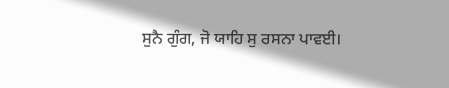ਸੁਨੈ ਗੁੰਗ, ਜੋ ਯਾਹਿ ਸੁ ਰਸਨਾ ਪਾਵਈ।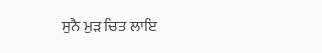ਸੁਨੈ ਮੁੜ ਚਿਤ ਲਾਇ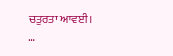ਚਤੁਰਤਾ ਆਵਈ।
…